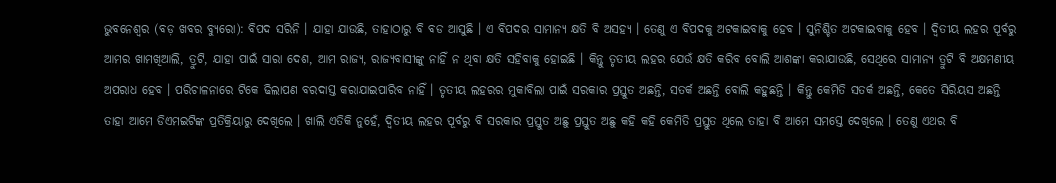ଭୁବନେଶ୍ୱର (ବଡ଼ ଖବର ବ୍ୟୁରୋ): ବିପଦ ସରିନି । ଯାହା ଯାଉଛି, ତାହାଠାରୁ ବି ବଡ ଆସୁଛି । ଏ ବିପଦର ସାମାନ୍ୟ କ୍ଷତି ବି ଅସହ୍ୟ । ତେଣୁ ଏ ବିପଦକୁ ଅଟକାଇବାକୁ ହେବ । ସୁନିଶ୍ଚିତ ଅଟକାଇବାକୁ ହେବ । ଦ୍ୱିତୀୟ ଲହର ପୂର୍ବରୁ ଆମର ଖାମଖିଆଲି, ତ୍ରୁଟି, ଯାହା ପାଇଁ ସାରା ଦେଶ, ଆମ ରାଜ୍ୟ, ରାଜ୍ୟବାସୀଙ୍କୁ ନାହିଁ ନ ଥିବା କ୍ଷତି ସହିବାକୁ ହୋଇଛି । କିନ୍ତୁ ତୃତୀୟ ଲହର ଯେଉଁ କ୍ଷତି କରିବ ବୋଲି ଆଶଙ୍କା କରାଯାଉଛି, ସେଥିରେ ସାମାନ୍ୟ ତ୍ରୁଟି ବି ଅକ୍ଷମଣୀୟ ଅପରାଧ ହେବ । ପରିଚାଳନାରେ ଟିକେ ଢିଲାପଣ ବରଦାସ୍ତ କରାଯାଇପାରିବ ନାହିଁ । ତୃତୀୟ ଲହରର ମୁକାବିଲା ପାଇଁ ସରକାର ପ୍ରସ୍ତୁତ ଅଛନ୍ତି, ସତର୍କ ଅଛନ୍ତି ବୋଲି କହୁଛନ୍ତି । କିନ୍ତୁ କେମିତି ସତର୍କ ଅଛନ୍ତି, କେତେ ସିରିୟସ ଅଛନ୍ତି ତାହା ଆମେ ଡିଏମଇଟିଙ୍କ ପ୍ରତିକ୍ରିୟାରୁ ଦେଖିଲେ । ଖାଲି ଏତିକି ନୁହେଁ, ଦ୍ୱିତୀୟ ଲହର ପୂର୍ବରୁ ବି ସରକାର ପ୍ରସ୍ତୁତ ଅଛୁ ପ୍ରସ୍ତୁତ ଅଛୁ କହି କହି କେମିତି ପ୍ରସ୍ତୁତ ଥିଲେ ତାହା ବି ଆମେ ସମସ୍ତେ ଦେଖିଲେ । ତେଣୁ ଏଥର ବି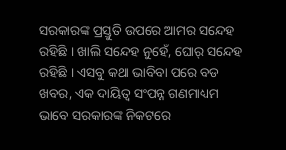ସରକାରଙ୍କ ପ୍ରସ୍ତୁତି ଉପରେ ଆମର ସନ୍ଦେହ ରହିଛି । ଖାଲି ସନ୍ଦେହ ନୁହେଁ, ଘୋର୍ ସନ୍ଦେହ ରହିଛି । ଏସବୁ କଥା ଭାବିବା ପରେ ବଡ ଖବର, ଏକ ଦାୟିତ୍ୱ ସଂପନ୍ନ ଗଣମାଧ୍ୟମ ଭାବେ ସରକାରଙ୍କ ନିକଟରେ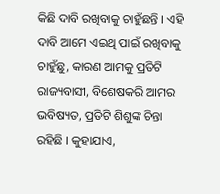କିଛି ଦାବି ରଖିବାକୁ ଚାହୁଁଛନ୍ତି । ଏହି ଦାବି ଆମେ ଏଇଥି ପାଇଁ ରଖିବାକୁ ଚାହୁଁଛୁ, କାରଣ ଆମକୁ ପ୍ରତିଟି ରାଜ୍ୟବାସୀ, ବିଶେଷକରି ଆମର ଭବିଷ୍ୟତ, ପ୍ରତିଟି ଶିଶୁଙ୍କ ଚିନ୍ତା ରହିଛି । କୁହାଯାଏ,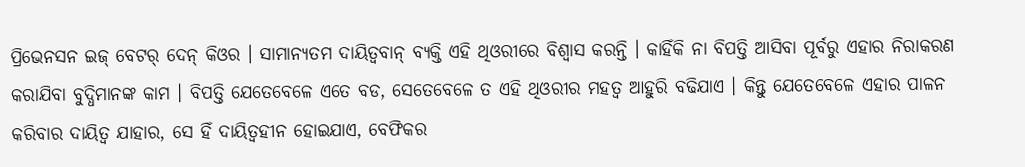ପ୍ରିଭେନସନ ଇଜ୍ ବେଟର୍ ଦେନ୍ କିଓର । ସାମାନ୍ୟତମ ଦାୟିତ୍ୱବାନ୍ ବ୍ୟକ୍ତି ଏହି ଥିଓରୀରେ ବିଶ୍ୱାସ କରନ୍ତି । କାହିଁକି ନା ବିପତ୍ତି ଆସିବା ପୂର୍ବରୁ ଏହାର ନିରାକରଣ କରାଯିବା ବୁଦ୍ଧିମାନଙ୍କ କାମ । ବିପତ୍ତି ଯେତେବେଳେ ଏତେ ବଡ, ସେତେବେଳେ ତ ଏହି ଥିଓରୀର ମହତ୍ୱ ଆହୁରି ବଢିଯାଏ । କିନ୍ତୁ ଯେତେବେଳେ ଏହାର ପାଳନ କରିବାର ଦାୟିତ୍ୱ ଯାହାର, ସେ ହିଁ ଦାୟିତ୍ୱହୀନ ହୋଇଯାଏ, ବେଫିକର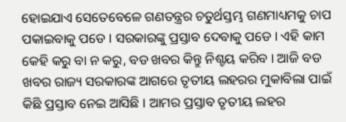ହୋଇଯାଏ ସେତେବେଳେ ଗଣତନ୍ତ୍ରର ଚତୁର୍ଥସ୍ତମ୍ଭ ଗଣମାଧ୍ୟମକୁ ଚାପ ପକାଇବାକୁ ପଡେ । ସରକାରଙ୍କୁ ପ୍ରସ୍ତାବ ଦେବାକୁ ପଡେ । ଏହି କାମ କେହି କରୁ ବା ନ କରୁ, ବଡ ଖବର କିନ୍ତୁ ନିଶ୍ଚୟ କରିବ । ଆଜି ବଡ ଖବର ରାଜ୍ୟ ସରକାରଙ୍କ ଆଗରେ ତୃତୀୟ ଲହରର ମୁକାବିଲା ପାଇଁ କିଛି ପ୍ରସ୍ତାବ ନେଇ ଆସିଛି । ଆମର ପ୍ରସ୍ତାବ ତୃତୀୟ ଲହର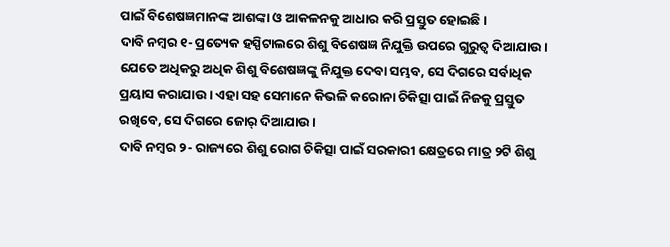ପାଇଁ ବିଶେଷଜ୍ଞମାନଙ୍କ ଆଶଙ୍କା ଓ ଆକଳନକୁ ଆଧାର କରି ପ୍ରସ୍ତୁତ ହୋଇଛି ।
ଦାବି ନମ୍ବର ୧- ପ୍ରତ୍ୟେକ ହସ୍ପିଟାଲରେ ଶିଶୁ ବିଶେଷଜ୍ଞ ନିଯୁକ୍ତି ଉପରେ ଗୁରୁତ୍ୱ ଦିଆଯାଉ । ଯେତେ ଅଧିକରୁ ଅଧିକ ଶିଶୁ ବିଶେଷଜ୍ଞଙ୍କୁ ନିଯୁକ୍ତ ଦେବା ସମ୍ଭବ, ସେ ଦିଗରେ ସର୍ବାଧିକ ପ୍ରୟାସ କରାଯାଉ । ଏହା ସହ ସେମାନେ କିଭଳି କରୋନା ଚିକିତ୍ସା ପାଇଁ ନିଜକୁ ପ୍ରସ୍ତୁତ ରଖିବେ, ସେ ଦିଗରେ ଜୋର୍ ଦିଆଯାଉ ।
ଦାବି ନମ୍ବର ୨- ରାଜ୍ୟରେ ଶିଶୁ ରୋଗ ଚିକିତ୍ସା ପାଇଁ ସରକାରୀ କ୍ଷେତ୍ରରେ ମାତ୍ର ୨ଟି ଶିଶୁ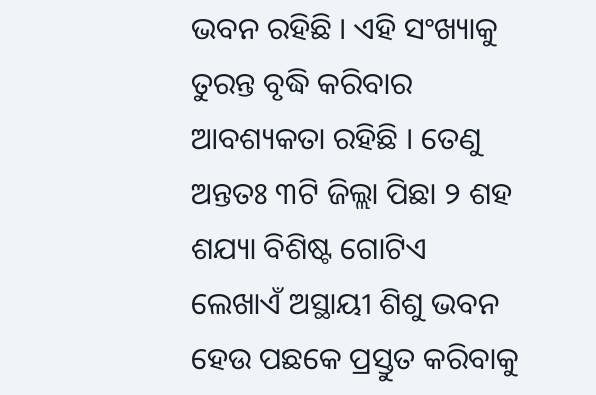ଭବନ ରହିଛି । ଏହି ସଂଖ୍ୟାକୁ ତୁରନ୍ତ ବୃଦ୍ଧି କରିବାର ଆବଶ୍ୟକତା ରହିଛି । ତେଣୁ ଅନ୍ତତଃ ୩ଟି ଜିଲ୍ଲା ପିଛା ୨ ଶହ ଶଯ୍ୟା ବିଶିଷ୍ଟ ଗୋଟିଏ ଲେଖାଏଁ ଅସ୍ଥାୟୀ ଶିଶୁ ଭବନ ହେଉ ପଛକେ ପ୍ରସ୍ତୁତ କରିବାକୁ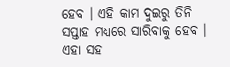ହେବ । ଏହି କାମ ଦୁଇରୁ ତିନି ସପ୍ତାହ ମଧ୍ୟରେ ସାରିବାକୁ ହେବ । ଏହା ସହ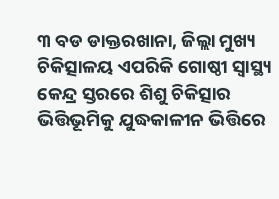୩ ବଡ ଡାକ୍ତରଖାନା, ଜିଲ୍ଲା ମୁଖ୍ୟ ଚିକିତ୍ସାଳୟ ଏପରିକି ଗୋଷ୍ଠୀ ସ୍ୱାସ୍ଥ୍ୟ କେନ୍ଦ୍ର ସ୍ତରରେ ଶିଶୁ ଚିକିତ୍ସାର ଭିତ୍ତିଭୂମିକୁ ଯୁଦ୍ଧକାଳୀନ ଭିତ୍ତିରେ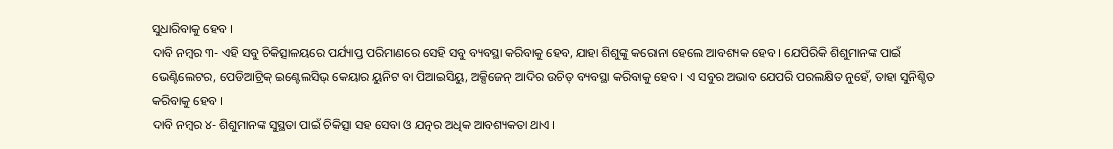ସୁଧାରିବାକୁ ହେବ ।
ଦାବି ନମ୍ବର ୩- ଏହି ସବୁ ଚିକିତ୍ସାଳୟରେ ପର୍ଯ୍ୟାପ୍ତ ପରିମାଣରେ ସେହି ସବୁ ବ୍ୟବସ୍ଥା କରିବାକୁ ହେବ, ଯାହା ଶିଶୁଙ୍କୁ କରୋନା ହେଲେ ଆବଶ୍ୟକ ହେବ । ଯେପିରିକି ଶିଶୁମାନଙ୍କ ପାଇଁ ଭେଣ୍ଟିଲେଟର, ପେଡିଆଟ୍ରିକ୍ ଇଣ୍ଟେଲସିଭ୍ କେୟାର ୟୁନିଟ ବା ପିଆଇସିୟୁ, ଅକ୍ସିଜେନ୍ ଆଦିର ଉଚିତ୍ ବ୍ୟବସ୍ଥା କରିବାକୁ ହେବ । ଏ ସବୁର ଅଭାବ ଯେପରି ପରଲକ୍ଷିତ ନୁହେଁ, ତାହା ସୁନିଶ୍ଚିତ କରିବାକୁ ହେବ ।
ଦାବି ନମ୍ବର ୪- ଶିଶୁମାନଙ୍କ ସୁସ୍ଥତା ପାଇଁ ଚିକିତ୍ସା ସହ ସେବା ଓ ଯତ୍ନର ଅଧିକ ଆବଶ୍ୟକତା ଥାଏ ।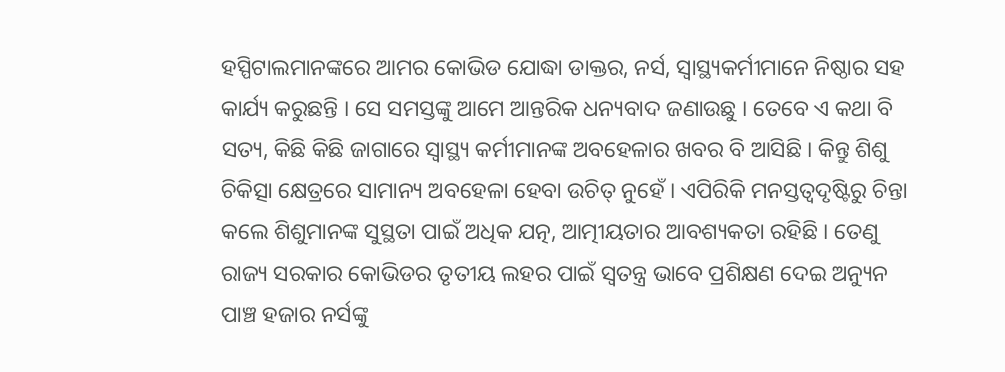ହସ୍ପିଟାଲମାନଙ୍କରେ ଆମର କୋଭିଡ ଯୋଦ୍ଧା ଡାକ୍ତର, ନର୍ସ, ସ୍ୱାସ୍ଥ୍ୟକର୍ମୀମାନେ ନିଷ୍ଠାର ସହ କାର୍ଯ୍ୟ କରୁଛନ୍ତି । ସେ ସମସ୍ତଙ୍କୁ ଆମେ ଆନ୍ତରିକ ଧନ୍ୟବାଦ ଜଣାଉଛୁ । ତେବେ ଏ କଥା ବି ସତ୍ୟ, କିଛି କିଛି ଜାଗାରେ ସ୍ୱାସ୍ଥ୍ୟ କର୍ମୀମାନଙ୍କ ଅବହେଳାର ଖବର ବି ଆସିଛି । କିନ୍ତୁ ଶିଶୁ ଚିକିତ୍ସା କ୍ଷେତ୍ରରେ ସାମାନ୍ୟ ଅବହେଳା ହେବା ଉଚିତ୍ ନୁହେଁ । ଏପିରିକି ମନସ୍ତତ୍ୱଦୃଷ୍ଟିରୁ ଚିନ୍ତା କଲେ ଶିଶୁମାନଙ୍କ ସୁସ୍ଥତା ପାଇଁ ଅଧିକ ଯତ୍ନ, ଆତ୍ମୀୟତାର ଆବଶ୍ୟକତା ରହିଛି । ତେଣୁ ରାଜ୍ୟ ସରକାର କୋଭିଡର ତୃତୀୟ ଲହର ପାଇଁ ସ୍ୱତନ୍ତ୍ର ଭାବେ ପ୍ରଶିକ୍ଷଣ ଦେଇ ଅନ୍ୟୁନ ପାଞ୍ଚ ହଜାର ନର୍ସଙ୍କୁ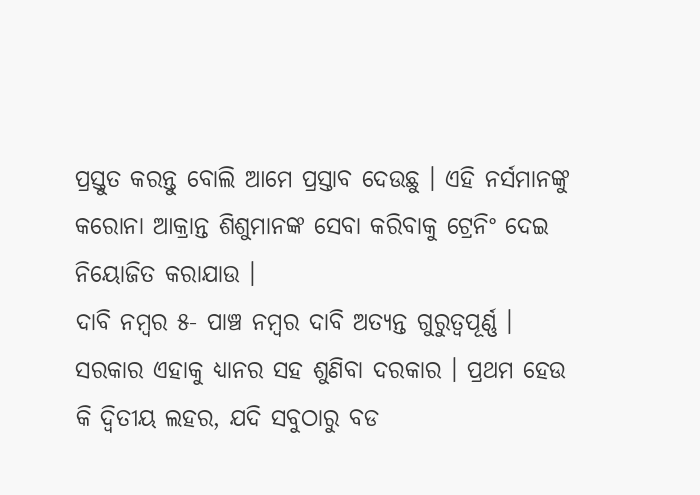ପ୍ରସ୍ତୁତ କରନ୍ତୁ ବୋଲି ଆମେ ପ୍ରସ୍ତାବ ଦେଉଛୁ । ଏହି ନର୍ସମାନଙ୍କୁ କରୋନା ଆକ୍ରାନ୍ତ ଶିଶୁମାନଙ୍କ ସେବା କରିବାକୁ ଟ୍ରେନିଂ ଦେଇ ନିୟୋଜିତ କରାଯାଉ ।
ଦାବି ନମ୍ବର ୫- ପାଞ୍ଚ ନମ୍ବର ଦାବି ଅତ୍ୟନ୍ତ ଗୁରୁତ୍ୱପୂର୍ଣ୍ଣ । ସରକାର ଏହାକୁ ଧ୍ୟାନର ସହ ଶୁଣିବା ଦରକାର । ପ୍ରଥମ ହେଉ କି ଦ୍ୱିତୀୟ ଲହର, ଯଦି ସବୁଠାରୁ ବଡ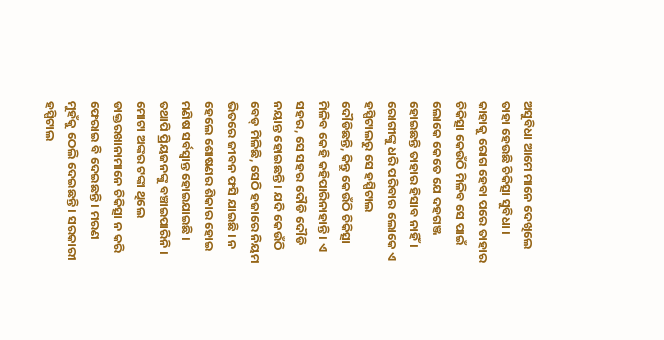ଅସୁବିଧା ଆମେ ମାନେ ଦେଖିଲେ ତାହା ହେଉଛି ଚିକିତ୍ସା ସୁବିଧା । କାହାକୁ ରୋଗ ହେବା ପରେ ତାହାର ଚିକିତ୍ସା କେଉଁଠି ମିଳିବ ସେ ପାଇଁ ଲୋକେ କେତେ ଯେ ଦହଗଞ୍ଜ ହୋଇଛନ୍ତି ତାହାର ହିସାବ ନାହିଁ । ରୋଗୀଙ୍କୁ ଧରି ପରିବାର ଲୋକେ ଏ ହସ୍ପିଟାଲରୁ ସେ ହସ୍ପିଟାଲ ଦୌଡିଛନ୍ତି, କିନ୍ତୁ କେଉଁଠି ଚିକିତ୍ସା ମିଳିବ କେହି କହିପାରିନାହାନ୍ତି । ଏ ସହର, ସେ ସହର ଦୌଡି ଦୌଡି ନୟାନ୍ତ ହୋଇଛନ୍ତି । ଯଦି କେଉଁଠି ବେଡ୍ ମିଳିଛି, ସେଠି ହଜାରେ ନିୟମ ଭିତରେ ଜୀବନ ଫସି ଯାଇଛି । ନ ହେଲେ ଶୋଷଣର ଶିକାର ହୋଇ ମଣିଷ ସର୍ବସ୍ୱାନ୍ତ ହୋଇଯାଇଛି । ତଥାପି ପ୍ରିୟଜନଙ୍କୁ ବଞ୍ଚାଇପାରିନି । ମୋଟା ଅଙ୍କର ଟଙ୍କା ଥିଲେ ଡାକ୍ତରଖାନାମାନେ ଚିକିତ୍ସା ନ କରି ଫେରାଇ ବି ଦେଇଛନ୍ତି । ମରଣ ମୁହଁକୁ ଠେଲି ଦେଇଛନ୍ତି । ସରକାରୀ ହସ୍ପିଟାଲ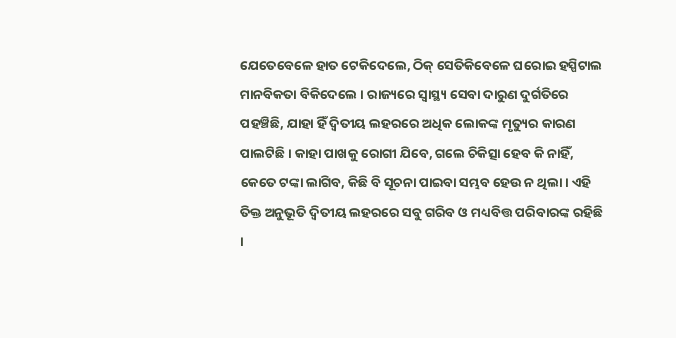ଯେତେବେଳେ ହାତ ଟେକିଦେଲେ, ଠିକ୍ ସେତିକିବେଳେ ଘରୋଇ ହସ୍ପିଟାଲ ମାନବିକତା ବିକିଦେଲେ । ରାଜ୍ୟରେ ସ୍ୱାସ୍ଥ୍ୟ ସେବା ଦାରୁଣ ଦୁର୍ଗତିରେ ପହଞ୍ଚିଛି, ଯାହା ହିଁ ଦ୍ୱିତୀୟ ଲହରରେ ଅଧିକ ଲୋକଙ୍କ ମୃତ୍ୟୁର କାରଣ ପାଲଟିଛି । କାହା ପାଖକୁ ରୋଗୀ ଯିବେ, ଗଲେ ଚିକିତ୍ସା ହେବ କି ନାହିଁ, କେତେ ଟଙ୍କା ଲାଗିବ, କିଛି ବି ସୂଚନା ପାଇବା ସମ୍ଭବ ହେଉ ନ ଥିଲା । ଏହି ତିକ୍ତ ଅନୁଭୂତି ଦ୍ୱିତୀୟ ଲହରରେ ସବୁ ଗରିବ ଓ ମଧ୍ୟବିତ୍ତ ପରିବାରଙ୍କ ରହିଛି ।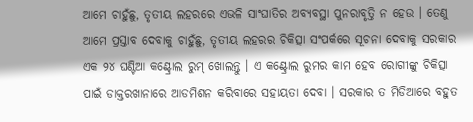ଆମେ ଚାହୁଁଛୁ, ତୃତୀୟ ଲହରରେ ଏଭଳି ସାଂଘାତିର ଅବ୍ୟବସ୍ଥା ପୁନରାବୃତ୍ତି ନ ହେଉ । ତେଣୁ ଆମେ ପ୍ରସ୍ତାବ ଦେବାକୁ ଚାହୁଁଛୁ, ତୃତୀୟ ଲହରର ଚିକିତ୍ସା ସଂପର୍କରେ ସୂଚନା ଦେବାକୁ ସରକାର ଏକ ୨୪ ଘଣ୍ଟିଆ କଣ୍ଟ୍ରୋଲ ରୁମ୍ ଖୋଲନ୍ତୁ । ଏ କଣ୍ଟ୍ରୋଲ ରୁମର କାମ ହେବ ରୋଗୀଙ୍କୁ ଚିକିତ୍ସା ପାଇଁ ଡାକ୍ତରଖାନାରେ ଆଡମିଶନ କରିବାରେ ସହାୟତା ଦେବା । ସରକାର ତ ମିଡିଆରେ ବହୁତ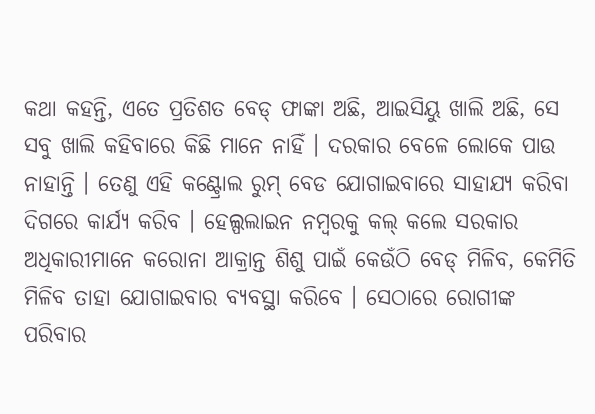କଥା କହନ୍ତି, ଏତେ ପ୍ରତିଶତ ବେଡ୍ ଫାଙ୍କା ଅଛି, ଆଇସିୟୁ ଖାଲି ଅଛି, ସେ ସବୁ ଖାଲି କହିବାରେ କିଛି ମାନେ ନାହିଁ । ଦରକାର ବେଳେ ଲୋକେ ପାଉ ନାହାନ୍ତି । ତେଣୁ ଏହି କଣ୍ଟ୍ରୋଲ ରୁମ୍ ବେଡ ଯୋଗାଇବାରେ ସାହାଯ୍ୟ କରିବା ଦିଗରେ କାର୍ଯ୍ୟ କରିବ । ହେଲ୍ପଲାଇନ ନମ୍ବରକୁ କଲ୍ କଲେ ସରକାର ଅଧିକାରୀମାନେ କରୋନା ଆକ୍ରାନ୍ତ ଶିଶୁ ପାଇଁ କେଉଁଠି ବେଡ୍ ମିଳିବ, କେମିତି ମିଳିବ ତାହା ଯୋଗାଇବାର ବ୍ୟବସ୍ଥା କରିବେ । ସେଠାରେ ରୋଗୀଙ୍କ ପରିବାର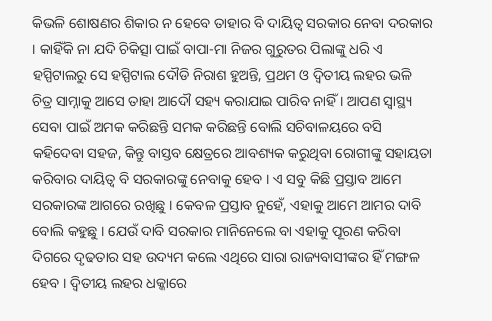କିଭଳି ଶୋଷଣର ଶିକାର ନ ହେବେ ତାହାର ବି ଦାୟିତ୍ୱ ସରକାର ନେବା ଦରକାର । କାହିଁକି ନା ଯଦି ଚିକିତ୍ସା ପାଇଁ ବାପା-ମା ନିଜର ଗୁରୁତର ପିଲାଙ୍କୁ ଧରି ଏ ହସ୍ପିଟାଲରୁ ସେ ହସ୍ପିଟାଲ ଦୌଡି ନିରାଶ ହୁଅନ୍ତି, ପ୍ରଥମ ଓ ଦ୍ୱିତୀୟ ଲହର ଭଳି ଚିତ୍ର ସାମ୍ନାକୁ ଆସେ ତାହା ଆଦୌ ସହ୍ୟ କରାଯାଇ ପାରିବ ନାହିଁ । ଆପଣ ସ୍ୱାସ୍ଥ୍ୟ ସେବା ପାଇଁ ଅମକ କରିଛନ୍ତି ସମକ କରିଛନ୍ତି ବୋଲି ସଚିବାଳୟରେ ବସି କହିଦେବା ସହଜ, କିନ୍ତୁ ବାସ୍ତବ କ୍ଷେତ୍ରରେ ଆବଶ୍ୟକ କରୁଥିବା ରୋଗୀଙ୍କୁ ସହାୟତା କରିବାର ଦାୟିତ୍ୱ ବି ସରକାରଙ୍କୁ ନେବାକୁ ହେବ । ଏ ସବୁ କିଛି ପ୍ରସ୍ତାବ ଆମେ ସରକାରଙ୍କ ଆଗରେ ରଖିଛୁ । କେବଳ ପ୍ରସ୍ତାବ ନୁହେଁ, ଏହାକୁ ଆମେ ଆମର ଦାବି ବୋଲି କହୁଛୁ । ଯେଉଁ ଦାବି ସରକାର ମାନିନେଲେ ବା ଏହାକୁ ପୂରଣ କରିବା ଦିଗରେ ଦୃଢତାର ସହ ଉଦ୍ୟମ କଲେ ଏଥିରେ ସାରା ରାଜ୍ୟବାସୀଙ୍କର ହିଁ ମଙ୍ଗଳ ହେବ । ଦ୍ୱିତୀୟ ଲହର ଧକ୍କାରେ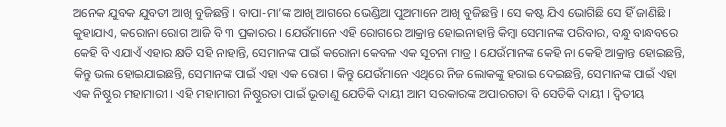ଅନେକ ଯୁବକ ଯୁବତୀ ଆଖି ବୁଜିଛନ୍ତି । ବାପା-ମା’ଙ୍କ ଆଖି ଆଗରେ ଭେଣ୍ଡିଆ ପୁଅମାନେ ଆଖି ବୁଜିଛନ୍ତି । ସେ କଷ୍ଟ ଯିଏ ଭୋଗିଛି ସେ ହିଁ ଜାଣିଛି । କୁହାଯାଏ, କରୋନା ରୋଗ ଆଜି ବି ୩ ପ୍ରକାରର । ଯେଉଁମାନେ ଏହି ରୋଗରେ ଆକ୍ରାନ୍ତ ହୋଇନାହାନ୍ତି କିମ୍ବା ସେମାନଙ୍କ ପରିବାର, ବନ୍ଧୁ ବାନ୍ଧବରେ କେହି ବି ଏଯାଏଁ ଏହାର କ୍ଷତି ସହି ନାହାନ୍ତି, ସେମାନଙ୍କ ପାଇଁ କରୋନା କେବଳ ଏକ ସୂଚନା ମାତ୍ର । ଯେଉଁମାନଙ୍କ କେହି ନା କେହି ଆକ୍ରାନ୍ତ ହୋଇଛନ୍ତି, କିନ୍ତୁ ଭଲ ହୋଇଯାଇଛନ୍ତି, ସେମାନଙ୍କ ପାଇଁ ଏହା ଏକ ରୋଗ । କିନ୍ତୁ ଯେଉଁମାନେ ଏଥିରେ ନିଜ ଲୋକଙ୍କୁ ହରାଇ ଦେଇଛନ୍ତି, ସେମାନଙ୍କ ପାଇଁ ଏହା ଏକ ନିଷ୍ଠୁର ମହାମାରୀ । ଏହି ମହାମାରୀ ନିଷ୍ଠୁରତା ପାଇଁ ଭୂତାଣୁ ଯେତିକି ଦାୟୀ ଆମ ସରକାରଙ୍କ ଅପାରଗତା ବି ସେତିକି ଦାୟୀ । ଦ୍ୱିତୀୟ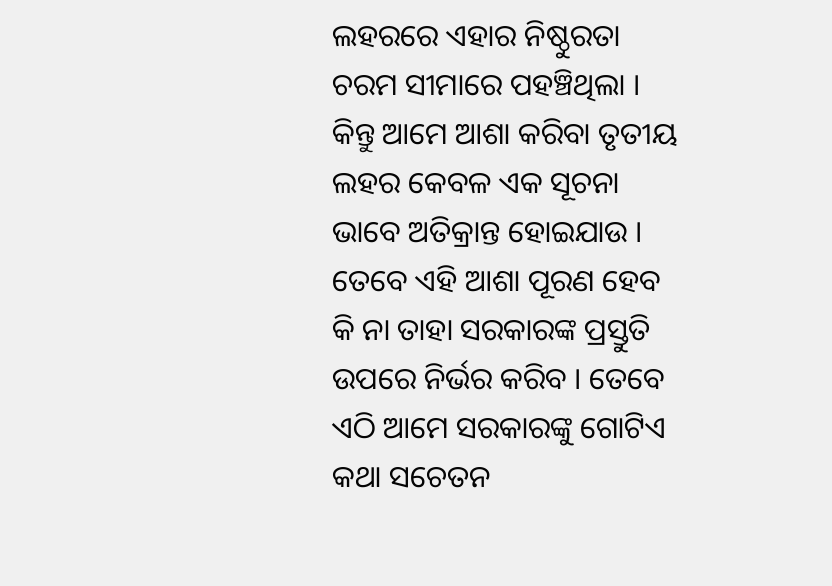ଲହରରେ ଏହାର ନିଷ୍ଠୁରତା ଚରମ ସୀମାରେ ପହଞ୍ଚିଥିଲା । କିନ୍ତୁ ଆମେ ଆଶା କରିବା ତୃତୀୟ ଲହର କେବଳ ଏକ ସୂଚନା ଭାବେ ଅତିକ୍ରାନ୍ତ ହୋଇଯାଉ । ତେବେ ଏହି ଆଶା ପୂରଣ ହେବ କି ନା ତାହା ସରକାରଙ୍କ ପ୍ରସ୍ତୁତି ଉପରେ ନିର୍ଭର କରିବ । ତେବେ ଏଠି ଆମେ ସରକାରଙ୍କୁ ଗୋଟିଏ କଥା ସଚେତନ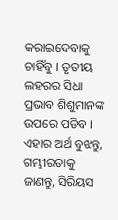କରାଇଦେବାକୁ ଚାହିଁବୁ । ତୃତୀୟ ଲହରର ସିଧା ପ୍ରଭାବ ଶିଶୁମାନଙ୍କ ଉପରେ ପଡିବ । ଏହାର ଅର୍ଥ ବୁଝନ୍ତୁ, ଗମ୍ଭୀରତାକୁ ଜାଣନ୍ତୁ, ସିରିୟସ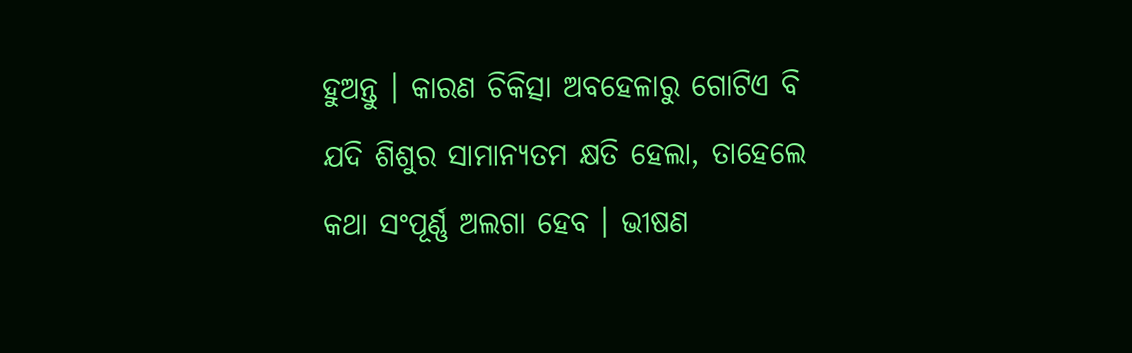ହୁଅନ୍ତୁ । କାରଣ ଚିକିତ୍ସା ଅବହେଳାରୁ ଗୋଟିଏ ବି ଯଦି ଶିଶୁର ସାମାନ୍ୟତମ କ୍ଷତି ହେଲା, ତାହେଲେ କଥା ସଂପୂର୍ଣ୍ଣ ଅଲଗା ହେବ । ଭୀଷଣ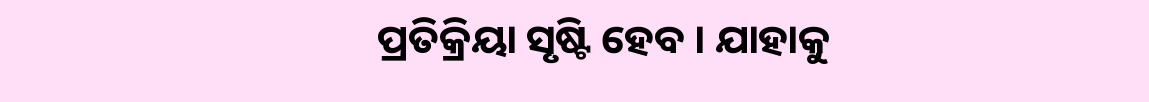ପ୍ରତିକ୍ରିୟା ସୃଷ୍ଟି ହେବ । ଯାହାକୁ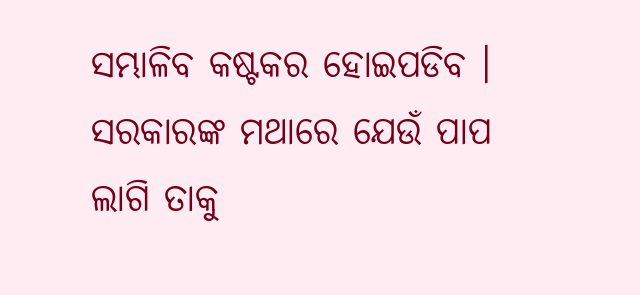ସମ୍ଭାଳିବ କଷ୍ଟକର ହୋଇପଡିବ । ସରକାରଙ୍କ ମଥାରେ ଯେଉଁ ପାପ ଲାଗି ତାକୁ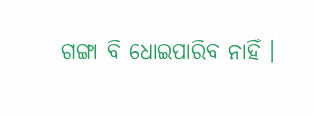ଗଙ୍ଗା ବି ଧୋଇପାରିବ ନାହିଁ ।